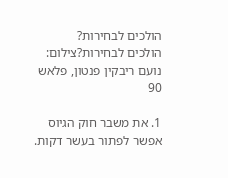הולכים לבחירות?
הולכים לבחירות?צילום: נועם ריבקין פנטון, פלאש 90

1. את משבר חוק הגיוס אפשר לפתור בעשר דקות.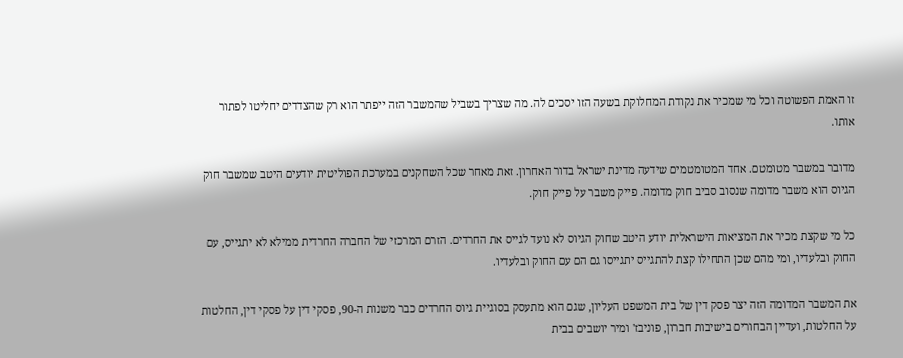זו האמת הפשוטה וכל מי שמכיר את נקודת המחלוקת בשעה הזו יסכים לה. מה שצריך בשביל שהמשבר הזה ייפתר הוא רק שהצדדים יחליטו לפתור אותו.

מדובר במשבר מטומטם. אחד המטומטמים שידעה מדינת ישראל בדור האחרון. זאת מאחר שכל השחקנים במערכת הפוליטית יודעים היטב שמשבר חוק הגיוס הוא משבר מדומה שנסוב סביב חוק מדומה. פייק משבר על פייק חוק.

כל מי שקצת מכיר את המציאות הישראלית יודע היטב שחוק הגיוס לא נועד לגייס את החרדים. הזרם המרכזי של החברה החרדית ממילא לא יתגייס, עם החוק ובלעדיו, ומי מהם שכן התחילו קצת להתגייס יתגייסו גם הם עם החוק ובלעדיו.

את המשבר המדומה הזה יצר פסק דין של בית המשפט העליון, שגם הוא מתעסק בסוגיית גיוס החרדים כבר משנות ה-90, פסקי דין על פסקי דין, החלטות על החלטות, ועדיין הבחורים בישיבות חברון, פוניבז' ומיר יושבים בבית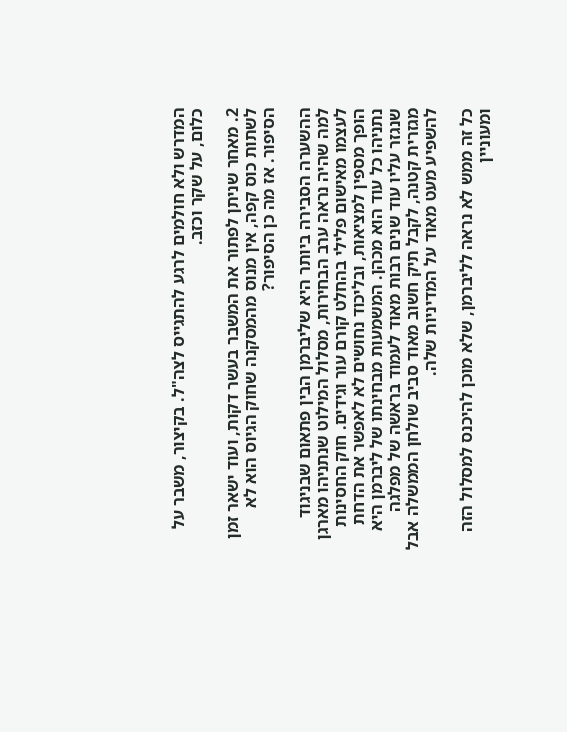המדרש ולא חולמים לרגע להתגייס לצה"ל. בקיצור, משבר על כלום, על שקר וכזב.

2. מאחר שניתן לפתור את המשבר בעשר דקות, ועוד ישאר זמן לשתות כוס קפה, אין מנוס מהמסקנה שחוק הגיוס הוא לא הסיפור. אז מה כן הסיפור?

ההשערה הסבירה ביותר היא שליברמן הבין פתאום שבניגוד למה שהיה נראה ערב הבחירות, מסלול המילוט שנתניהו מארגן לעצמו מאישום פלילי בהחלט קורם עור וגידים. חוק החסינות הופך מספין למציאות, ובליכוד נחושים לא לאפשר את הדחת נתניהו כל עוד הוא מכהן. המשמעות מבחינתו של ליברמן היא שנגזר עליו עוד שנים רבות מאוד לעמוד בראשה של מפלגה מגזרית קטנה, לקבל תיק חשוב מאוד סביב שולחן הממשלה אבל להשפיע מעט מאוד על המדיניות שלה.

כל זה ממש לא נראה לליברמן, שלא מוכן להיכנס למסלול הזה ומעוניין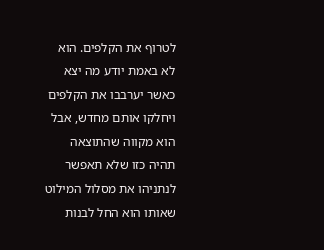לטרוף את הקלפים. הוא לא באמת יודע מה יצא כאשר יערבבו את הקלפים ויחלקו אותם מחדש, אבל הוא מקווה שהתוצאה תהיה כזו שלא תאפשר לנתניהו את מסלול המילוט שאותו הוא החל לבנות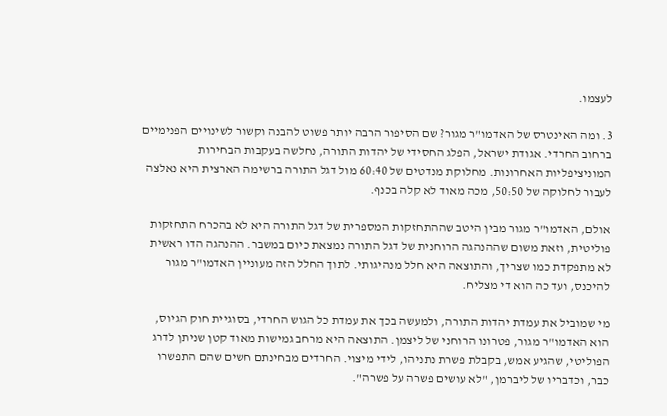לעצמו.

3. ומה האינטרס של האדמו"ר מגור? שם הסיפור הרבה יותר פשוט להבנה וקשור לשינויים הפנימיים ברחוב החרדי. אגודת ישראל, הפלג החסידי של יהדות התורה, נחלשה בעקבות הבחירות המוניציפליות האחרונות. מחלוקת מנדטים של 60:40 מול דגל התורה ברשימה הארצית היא נאלצה לעבור לחלוקה של 50:50, מכה מאוד לא קלה בכנף.

אולם, האדמו"ר מגור מבין היטב שההתחזקות המספרית של דגל התורה היא לא בהכרח התחזקות פוליטית, וזאת משום שההנהגה הרוחנית של דגל התורה נמצאת כיום במשבר. ההנהגה הדו ראשית לא מתפקדת כמו שצריך, והתוצאה היא חלל מנהיגותי. לתוך החלל הזה מעוניין האדמו"ר מגור להיכנס, ועד כה הוא די מצליח.

מי שמוביל את עמדת יהדות התורה, ולמעשה בכך את עמדת כל הגוש החרדי, בסוגיית חוק הגיוס, הוא האדמו"ר מגור, פטרונו הרוחני של ליצמן. התוצאה היא מרחב גמישות מאוד קטן שניתן לדרג הפוליטי, שהגיע אמש, בקבלת פשרת נתניהו, לידי מיצוי. החרדים מבחינתם חשים שהם התפשרו כבר, וכדבריו של ליברמן, "לא עושים פשרה על פשרה".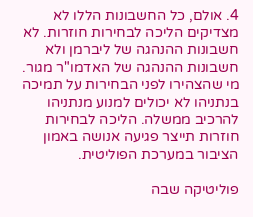4. אולם, כל החשבונות הללו לא מצדיקים הליכה לבחירות חוזרות. לא חשבונות ההנהגה של ליברמן ולא חשבונות ההנהגה של האדמו"ר מגור. מי שהצהירו לפני הבחירות על תמיכה בנתניהו לא יכולים למנוע מנתניהו להרכיב ממשלה. הליכה לבחירות חוזרות תייצר פגיעה אנושה באמון הציבור במערכת הפוליטית.

פוליטיקה שבה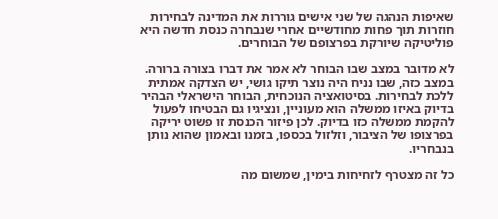שאיפות הנהגה של שני אישים גוררות את המדינה לבחירות חוזרות תוך פחות מחודשיים אחרי שנבחרה כנסת חדשה היא פוליטיקה שיורקת בפרצופם של הבוחרים.

לא מדובר במצב שבו הבוחר לא אמר את דברו בצורה ברורה. במצב כזה, שבו נניח היה נוצר תיקו גושי, יש הצדקה אמתית ללכת לבחירות. בסיטואציה הנוכחית, הבוחר הישראלי הבהיר בדיוק באיזו ממשלה הוא מעוניין, ונציגיו גם הבטיחו לפעול להקמת ממשלה כזו בדיוק. לכן פיזור הכנסת זו פשוט יריקה בפרצופו של הציבור, וזלזול בכספו, בזמנו ובאמון שהוא נותן בנבחריו.

כל זה מצטרף לזחיחות בימין, שמשום מה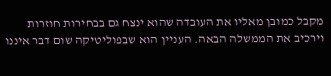מקבל כמובן מאליו את העובדה שהוא ינצח גם בבחירות חוזרות וירכיב את הממשלה הבאה. העניין הוא שבפוליטיקה שום דבר איננו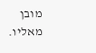מובן מאליו.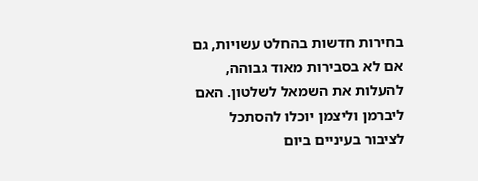בחירות חדשות בהחלט עשויות, גם אם לא בסבירות מאוד גבוהה, להעלות את השמאל לשלטון. האם ליברמן וליצמן יוכלו להסתכל לציבור בעיניים ביום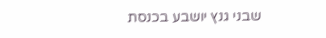שבני גנץ יושבע בכנסת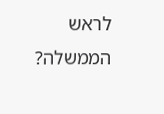לראש הממשלה?